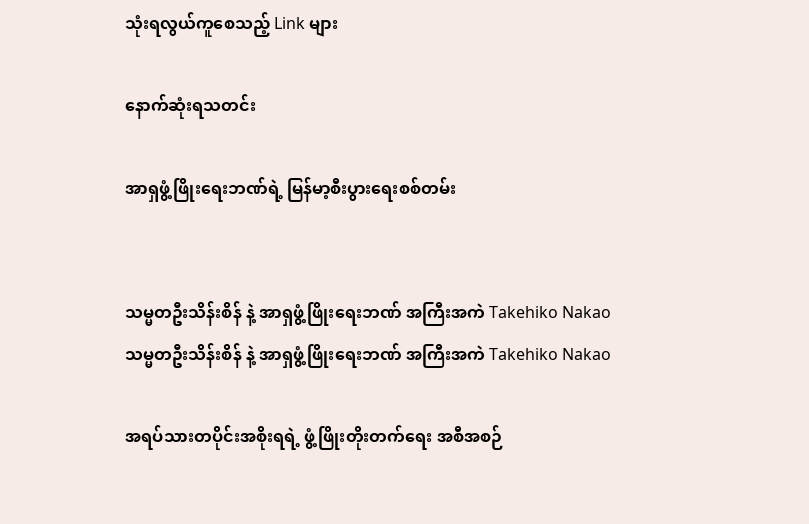သုံးရလွယ်ကူစေသည့် Link များ

နောက်ဆုံးရသတင်း

အာရှဖွံ့ဖြိုးရေးဘဏ်ရဲ့ မြန်မာ့စီးပွားရေးစစ်တမ်း


သမ္မတဦးသိန်းစိန် နဲ့ အာရှဖွံ့ဖြိုးရေးဘဏ် အကြီးအကဲ Takehiko Nakao
သမ္မတဦးသိန်းစိန် နဲ့ အာရှဖွံ့ဖြိုးရေးဘဏ် အကြီးအကဲ Takehiko Nakao

အရပ်သားတပိုင်းအစိုးရရဲ့ ဖွံ့ဖြိုးတိုးတက်ရေး အစီအစဉ်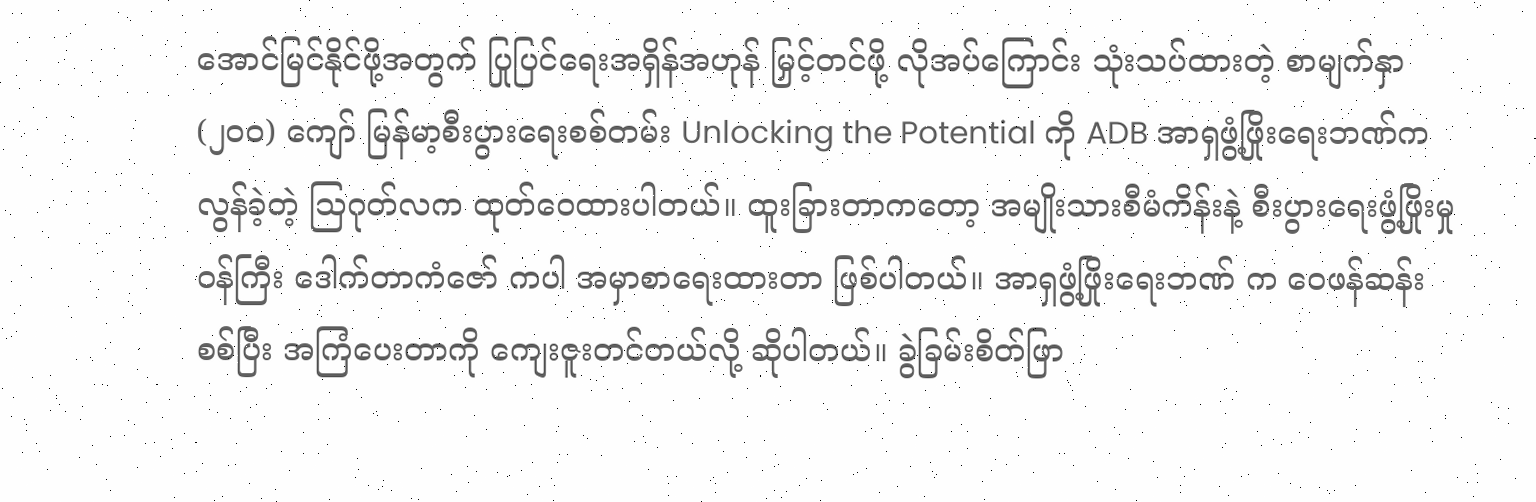အောင်မြင်နိုင်ဖို့အတွက် ပြုပြင်ရေးအရှိန်အဟုန် မြှင့်တင်ဖို့ လိုအပ်ကြောင်း သုံးသပ်ထားတဲ့ စာမျက်နှာ (၂၀၀) ကျော် မြန်မာ့စီးပွားရေးစစ်တမ်း Unlocking the Potential ကို ADB အာရှဖွံ့ဖြိုးရေးဘဏ်က လွန်ခဲ့တဲ့ သြဂုတ်လက ထုတ်ဝေထားပါတယ်။ ထူးခြားတာကတော့ အမျိုးသားစီမံကိန်းနဲ့ စီးပွားရေးဖွံ့ဖြိုးမှုဝန်ကြီး ဒေါက်တာကံဇော် ကပါ အမှာစာရေးထားတာ ဖြစ်ပါတယ်။ အာရှဖွံ့ဖြိုးရေးဘဏ် က ဝေဖန်ဆန်းစစ်ပြီး အကြံပေးတာကို ကျေးဇူးတင်တယ်လို့ ဆိုပါတယ်။ ခွဲခြမ်းစိတ်ဖြာ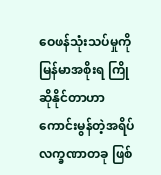ဝေဖန်သုံးသပ်မှုကို မြန်မာအစိုးရ ကြိုဆိုနိုင်တာဟာ ကောင်းမွန်တဲ့အရိပ်လက္ခဏာတခု ဖြစ်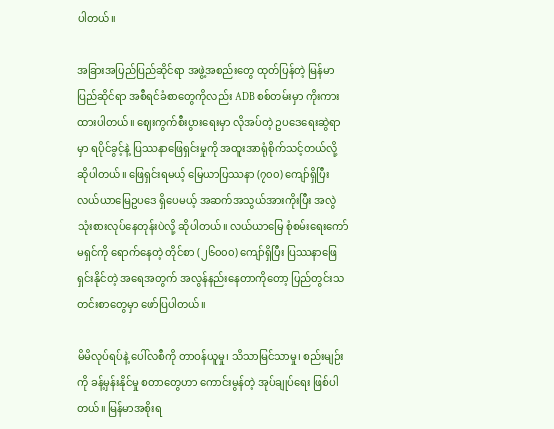ပါတယ်။

အခြားအပြည်ပြည်ဆိုင်ရာ အဖွဲ့အစည်းတွေ ထုတ်ပြန်တဲ့ မြန်မာပြည်ဆိုင်ရာ အစီရင်ခံစာတွေကိုလည်း ADB စစ်တမ်းမှာ ကိုးကားထားပါတယ်။ ဈေးကွက်စီးပွားရေးမှာ လိုအပ်တဲ့ ဥပဒေရေးဆွဲရာမှာ ရပိုင်ခွင့်နဲ့ ပြဿနာဖြေရှင်းမှုကို အထူးအာရုံစိုက်သင့်တယ်လို့ ဆိုပါတယ်။ ဖြေရှင်းရမယ့် မြေယာပြဿနာ (၇၀၀) ကျော်ရှိပြီး လယ်ယာမြေဥပဒေ ရှိပေမယ့် အဆက်အသွယ်အားကိုးပြီး အလွဲသုံးစားလုပ်နေတုန်းပဲလို့ ဆိုပါတယ်။ လယ်ယာမြေ စုံစမ်းရေးကော်မရှင်ကို ရောက်နေတဲ့ တိုင်စာ (၂၆၀၀၀) ကျော်ရှိပြီး ပြဿနာဖြေရှင်းနိုင်တဲ့ အရေအတွက် အလွန်နည်းနေတာကိုတော့ ပြည်တွင်းသတင်းစာတွေမှာ ဖော်ပြပါတယ်။

မိမိလုပ်ရပ်နဲ့ ပေါ်လစီကို တာဝန်ယူမှု၊ သိသာမြင်သာမှု၊ စည်းမျဉ်းကို ခန့်မှန်းနိုင်မှု စတာတွေဟာ ကောင်းမွန်တဲ့ အုပ်ချုပ်ရေး ဖြစ်ပါတယ်။ မြန်မာအစိုးရ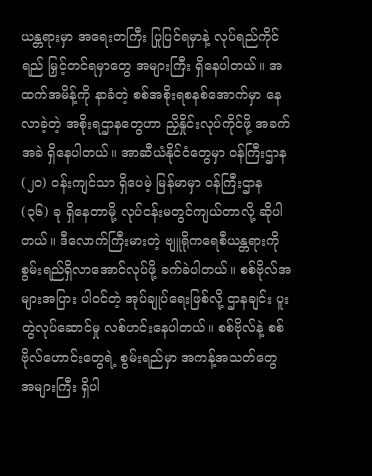ယန္တရားမှာ အရေးတကြီး ပြုပြင်ရမှာနဲ့ လုပ်ရည်ကိုင်ရည် မြှင့်တင်ရမှာတွေ အများကြီး ရှိနေပါတယ်။ အထက်အမိန့်ကို နာခံတဲ့ စစ်အစိုးရစနစ်အောက်မှာ နေလာခဲ့တဲ့ အစိုးရဌာနတွေဟာ ညှိနှိုင်းလုပ်ကိုင်ဖို့ အခက်အခဲ ရှိနေပါတယ်။ အာဆီယံနိုင်ငံတွေမှာ ဝန်ကြီးဌာန (၂၀) ဝန်းကျင်သာ ရှိပေမဲ့ မြန်မာမှာ ဝန်ကြီးဌာန (၃၆) ခု ရှိနေတာမို့ လုပ်ငန်းမတွင်ကျယ်တာလို့ ဆိုပါတယ်။ ဒီလောက်ကြီးမားတဲ့ ဗျူရိုကရေစီယန္တရားကို စွမ်းရည်ရှိလာအောင်လုပ်ဖို့ ခက်ခဲပါတယ်။ စစ်ဗိုလ်အများအပြား ပါဝင်တဲ့ အုပ်ချုပ်ရေးဖြစ်လို့ ဌာနချင်း ပူးတွဲလုပ်ဆောင်မှု လစ်ဟင်းနေပါတယ်။ စစ်ဗိုလ်နဲ့ စစ်ဗိုလ်ဟောင်းတွေရဲ့ စွမ်းရည်မှာ အကန့်အသတ်တွေ အများကြီး ရှိပါ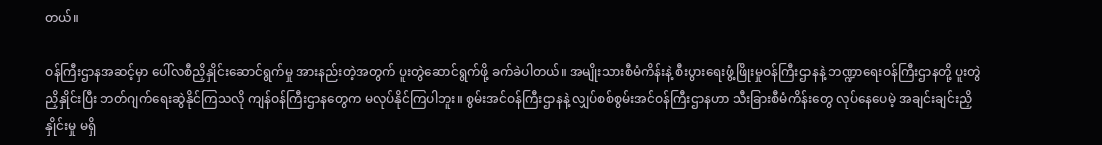တယ်။

ဝန်ကြီးဌာနအဆင့်မှာ ပေါ်လစီညှိနှိုင်းဆောင်ရွက်မှု အားနည်းတဲ့အတွက် ပူးတွဲဆောင်ရွက်ဖို့ ခက်ခဲပါတယ်။ အမျိုးသားစီမံကိန်းနဲ့ စီးပွားရေးဖွံ့ဖြိုးမှုဝန်ကြီးဌာနနဲ့ ဘဏ္ဍာရေးဝန်ကြီးဌာနတို့ ပူးတွဲညှိနှိုင်းပြီး ဘတ်ဂျက်ရေးဆွဲနိုင်ကြသလို ကျန်ဝန်ကြီးဌာနတွေက မလုပ်နိုင်ကြပါဘူး။ စွမ်းအင်ဝန်ကြီးဌာနနဲ့ လျှပ်စစ်စွမ်းအင်ဝန်ကြီးဌာနဟာ သီးခြားစီမံကိန်းတွေ လုပ်နေပေမဲ့ အချင်းချင်းညှိနှိုင်းမှု မရှိ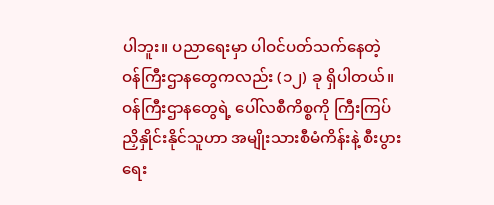ပါဘူး။ ပညာရေးမှာ ပါဝင်ပတ်သက်နေတဲ့ ဝန်ကြီးဌာနတွေကလည်း (၁၂) ခု ရှိပါတယ်။ ဝန်ကြီးဌာနတွေရဲ့ ပေါ်လစီကိစ္စကို ကြီးကြပ်ညှိနှိုင်းနိုင်သူဟာ အမျိုးသားစီမံကိန်းနဲ့ စီးပွားရေး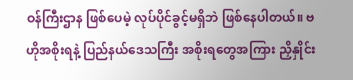ဝန်ကြီးဌာန ဖြစ်ပေမဲ့ လုပ်ပိုင်ခွင့်မရှိဘဲ ဖြစ်နေပါတယ်။ ဗဟိုအစိုးရနဲ့ ပြည်နယ်ဒေသကြီး အစိုးရတွေအကြား ညှိနှိုင်း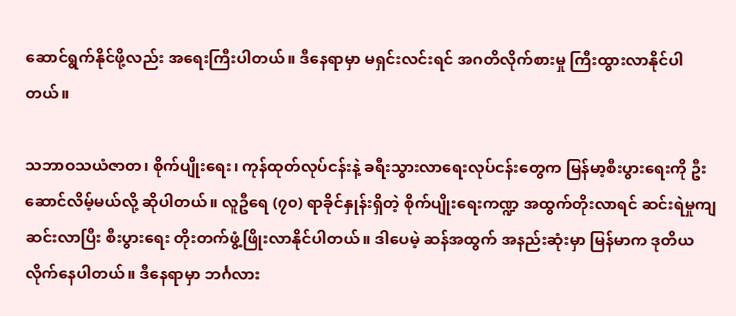ဆောင်ရွက်နိုင်ဖို့လည်း အရေးကြီးပါတယ်။ ဒီနေရာမှာ မရှင်းလင်းရင် အဂတိလိုက်စားမှု ကြီးထွားလာနိုင်ပါတယ်။

သဘာဝသယံဇာတ၊ စိုက်ပျိုးရေး၊ ကုန်ထုတ်လုပ်ငန်းနဲ့ ခရီးသွားလာရေးလုပ်ငန်းတွေက မြန်မာ့စီးပွားရေးကို ဦးဆောင်လိမ့်မယ်လို့ ဆိုပါတယ်။ လူဦရေ (၇၀) ရာခိုင်နှုန်းရှိတဲ့ စိုက်ပျိုးရေးကဏ္ဍ အထွက်တိုးလာရင် ဆင်းရဲမှုကျဆင်းလာပြီး စီးပွားရေး တိုးတက်ဖွံ့ဖြိုးလာနိုင်ပါတယ်။ ဒါပေမဲ့ ဆန်အထွက် အနည်းဆုံးမှာ မြန်မာက ဒုတိယလိုက်နေပါတယ်။ ဒီနေရာမှာ ဘင်္ဂလား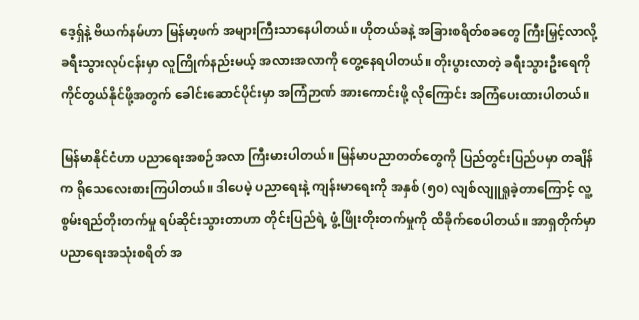ဒေ့ရှ်နဲ့ ဗိယက်နမ်ဟာ မြန်မာ့ဖက် အများကြီးသာနေပါတယ်။ ဟိုတယ်ခနဲ့ အခြားစရိတ်စခတွေ ကြီးမြှင့်လာလို့ ခရီးသွားလုပ်ငန်းမှာ လူကြိုက်နည်းမယ့် အလားအလာကို တွေ့နေရပါတယ်။ တိုးပွားလာတဲ့ ခရီးသွားဦးရေကို ကိုင်တွယ်နိုင်ဖို့အတွက် ခေါင်းဆောင်ပိုင်းမှာ အကြံဉာဏ် အားကောင်းဖို့ လိုကြောင်း အကြံပေးထားပါတယ်။

မြန်မာနိုင်ငံဟာ ပညာရေးအစဉ်အလာ ကြီးမားပါတယ်။ မြန်မာပညာတတ်တွေကို ပြည်တွင်းပြည်ပမှာ တချိန်က ရိုသေလေးစားကြပါတယ်။ ဒါပေမဲ့ ပညာရေးနဲ့ ကျန်းမာရေးကို အနှစ် (၅၀) လျစ်လျူရှုခဲ့တာကြောင့် လူ့စွမ်းရည်တိုးတက်မှု ရပ်ဆိုင်းသွားတာဟာ တိုင်းပြည်ရဲ့ ဖွံ့ဖြိုးတိုးတက်မှုကို ထိခိုက်စေပါတယ်။ အာရှတိုက်မှာ ပညာရေးအသုံးစရိတ် အ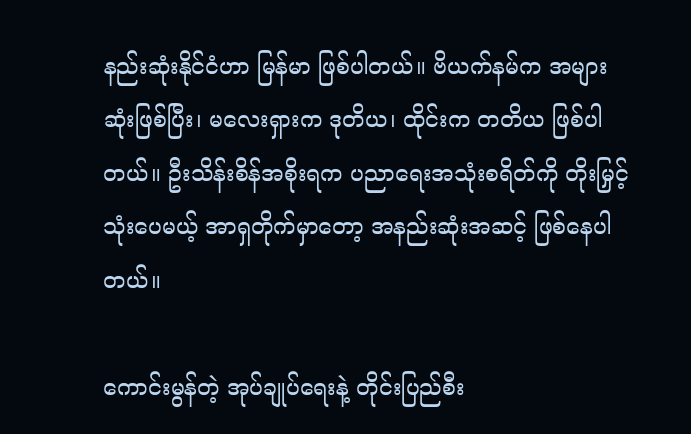နည်းဆုံးနိုင်ငံဟာ မြန်မာ ဖြစ်ပါတယ်။ ဗိယက်နမ်က အများဆုံးဖြစ်ပြီး၊ မလေးရှားက ဒုတိယ၊ ထိုင်းက တတိယ ဖြစ်ပါတယ်။ ဦးသိန်းစိန်အစိုးရက ပညာရေးအသုံးစရိတ်ကို တိုးမြှင့်သုံးပေမယ့် အာရှတိုက်မှာတော့ အနည်းဆုံးအဆင့် ဖြစ်နေပါတယ်။

ကောင်းမွန်တဲ့ အုပ်ချုပ်ရေးနဲ့ တိုင်းပြည်စီး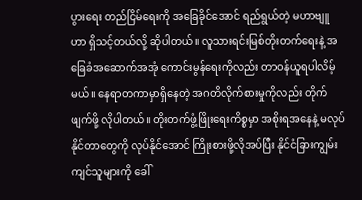ပွားရေး တည်ငြိမ်ရေးကို အခြေခိုင်အောင် ရည်ရွယ်တဲ့ မဟာဗျူဟာ ရှိသင့်တယ်လို့ ဆိုပါတယ်။ လူသားရင်းမြစ်တိုးတက်ရေးနဲ့ အခြေခံအဆောက်အအုံ ကောင်းမွန်ရေးကိုလည်း တာဝန်ယူရပါလိမ့်မယ်။ နေရာတကာမှာရှိနေတဲ့ အဂတိလိုက်စားမှုကိုလည်း တိုက်ဖျက်ဖို့ လိုပါတယ်။ တိုးတက်ဖွံ့ဖြိုးရေးကိစ္စမှာ အစိုးရအနေနဲ့ မလုပ်နိုင်တာတွေကို လုပ်နိုင်အောင် ကြိုးစားဖို့လိုအပ်ပြီး နိုင်ငံခြားကျွမ်းကျင်သူများကို ခေါ်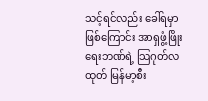သင့်ရင်လည်း ခေါ်ရမှာဖြစ်ကြောင်း အာရှဖွံ့ဖြိုးရေးဘဏ်ရဲ့ သြဂုတ်လထုတ် မြန်မာ့စီး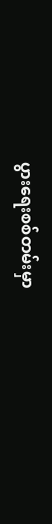ပွားရေးစစ်တမ်းမှာ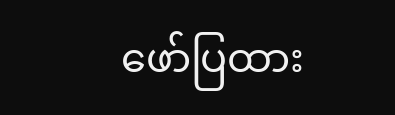ဖော်ပြထား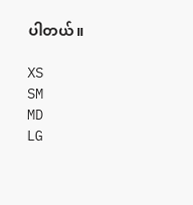ပါတယ်။

XS
SM
MD
LG